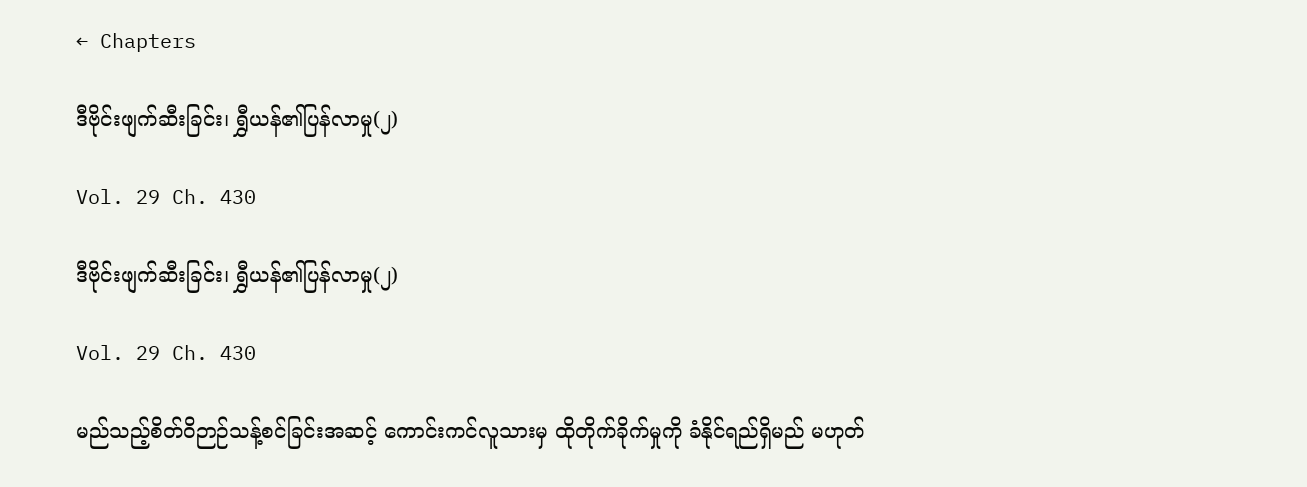← Chapters

ဒီဗိုင်းဖျက်ဆီးခြင်း၊ ရွှီယန်၏ပြန်လာမှု(၂)

Vol. 29 Ch. 430

ဒီဗိုင်းဖျက်ဆီးခြင်း၊ ရွှီယန်၏ပြန်လာမှု(၂)

Vol. 29 Ch. 430

မည်သည့်စိတ်ဝိဉာဉ်သန့်စင်ခြင်းအဆင့် ကောင်းကင်လူသားမှ ထိုတိုက်ခိုက်မှုကို ခံနိုင်ရည်ရှိမည် မဟုတ်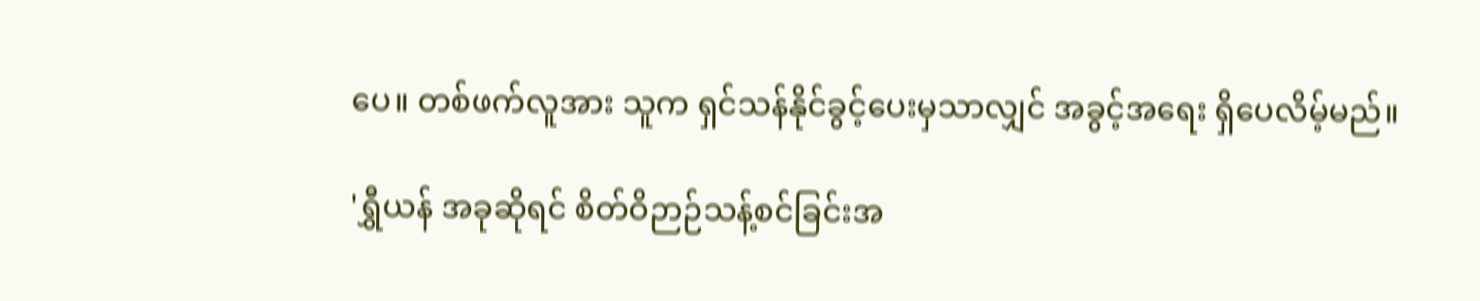ပေ။ တစ်ဖက်လူအား သူက ရှင်သန်နိုင်ခွင့်ပေးမှသာလျှင် အခွင့်အရေး ရှိပေလိမ့်မည်။

'ရွှီယန် အခုဆိုရင် စိတ်ဝိဉာဉ်သန့်စင်ခြင်းအ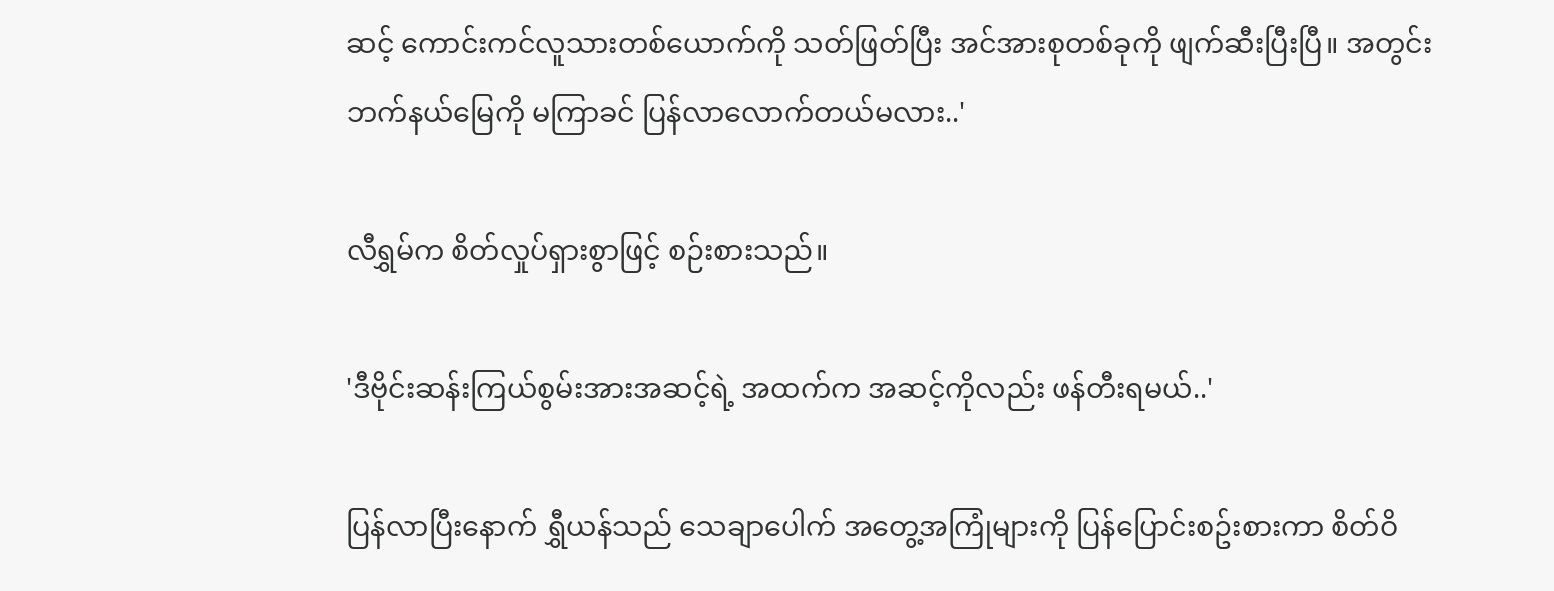ဆင့် ကောင်းကင်လူသားတစ်ယောက်ကို သတ်ဖြတ်ပြီး အင်အားစုတစ်ခုကို ဖျက်ဆီးပြီးပြီ။ အတွင်းဘက်နယ်မြေကို မကြာခင် ပြန်လာလောက်တယ်မလား..'

လီရွှမ်က စိတ်လှုပ်ရှားစွာဖြင့် စဉ်းစားသည်။

'ဒီဗိုင်းဆန်းကြယ်စွမ်းအားအဆင့်ရဲ့ အထက်က အဆင့်ကိုလည်း ဖန်တီးရမယ်..'

ပြန်လာပြီးနောက် ရွှီယန်သည် သေချာပေါက် အတွေ့အကြုံများကို ပြန်ပြောင်းစဥ်းစားကာ စိတ်ဝိ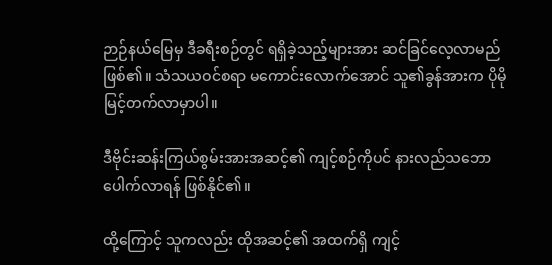ဉာဉ်နယ်မြေမှ ဒီခရီးစဉ်တွင် ရရှိခဲ့သည့်များအား ဆင်ခြင်လေ့လာမည် ဖြစ်၏။ သံသယဝင်စရာ မကောင်းလောက်အောင် သူ၏ခွန်အားက ပိုမိုမြင့်တက်လာမှာပါ။

ဒီဗိုင်းဆန်းကြယ်စွမ်းအားအဆင့်၏ ကျင့်စဉ်ကိုပင် နားလည်သဘောပေါက်လာရန် ဖြစ်နိုင်၏။

ထို့ကြောင့် သူကလည်း ထိုအဆင့်၏ အထက်ရှိ ကျင့်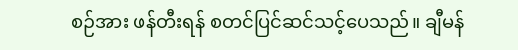စဉ်အား ဖန်တီးရန် စတင်ပြင်ဆင်သင့်ပေသည်။ ချီမန်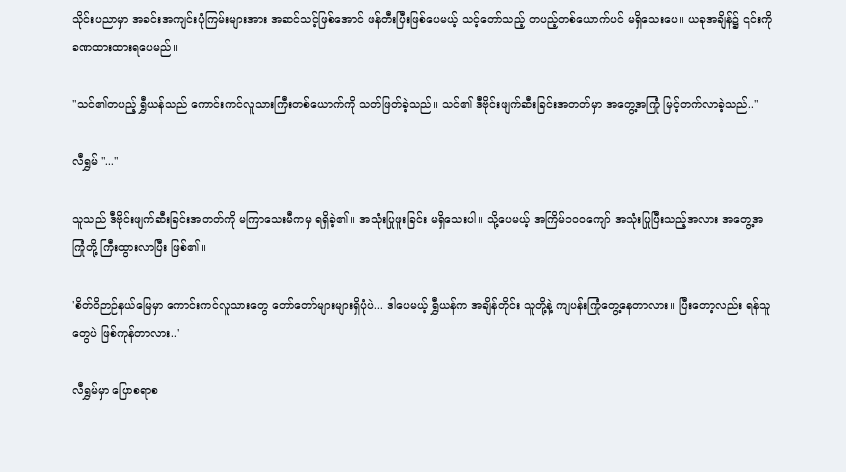သိုင်းပညာမှာ အခင်းအကျင်းပုံကြမ်းများအား အဆင်သင့်ဖြစ်အောင် ဖန်တီးပြီးဖြစ်ပေမယ့် သင့်တော်သည့် တပည့်တစ်ယောက်ပင် မရှိသေးပေ။ ယခုအချိန်၌ ၎င်းကို ခဏထားထားရပေမည်။

"သင်၏တပည့် ရွှီယန်သည် ကောင်းကင်လူသားကြီးတစ်ယောက်ကို သတ်ဖြတ်ခဲ့သည်။ သင်၏ ဒီဗိုင်းဖျက်ဆီးခြင်းအတတ်မှာ အတွေ့အကြုံ မြင့်တက်လာခဲ့သည်.."

လီရွှမ် "..."

သူသည် ဒီဗိုင်းဖျက်ဆီးခြင်းအတတ်ကို မကြာသေးမီကမှ ရရှိခဲ့၏။ အသုံးပြုဖူးခြင်း မရှိသေးပါ။ သို့ပေမယ့် အကြိမ်၁၀၀ကျော် အသုံးပြုပြီးသည့်အလား အတွေ့အကြုံတို့ ကြီးထွားလာပြီး ဖြစ်၏။

'စိတ်ဝိဉာဉ်နယ်မြေမှာ ကောင်းကင်လူသားတွေ တော်တော်များများရှိပုံပဲ... ဒါပေမယ့် ရွှီယန်က အချိန်တိုင်း သူတို့နဲ့ ကျပန်းကြုံတွေ့နေတာလား။ ပြီးတော့လည်း ရန်သူတွေပဲ ဖြစ်ကုန်တာလား..'

လီရွှမ်မှာ ပြောစရာစ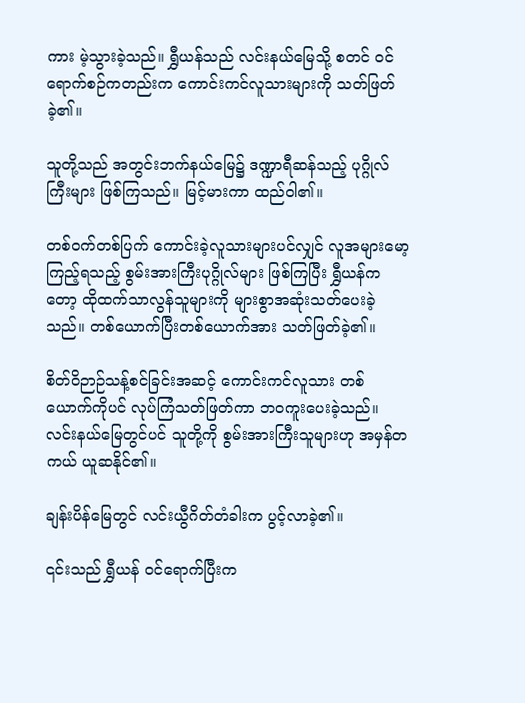ကား မဲ့သွားခဲ့သည်။ ရွှီယန်သည် လင်းနယ်မြေသို့ စတင် ဝင်ရောက်စဉ်ကတည်းက ကောင်းကင်လူသားများကို သတ်ဖြတ်ခဲ့၏။

သူတို့သည် အတွင်းဘက်နယ်မြေ၌ ဒဏ္ဍာရီဆန်သည့် ပုဂ္ဂိုလ်ကြီးများ ဖြစ်ကြသည်။ မြင့်မားကာ ထည်ဝါ၏။

တစ်ဝက်တစ်ပြက် ကောင်းခဲ့လူသားများပင်လျှင် လူအများမော့ကြည့်ရသည့် စွမ်းအားကြီးပုဂ္ဂိုလ်များ ဖြစ်ကြပြီး ရွှီယန်ကတော့ ထိုထက်သာလွန်သူများကို များစွာအဆုံးသတ်ပေးခဲ့သည်။ တစ်ယောက်ပြီးတစ်ယောက်အား သတ်ဖြတ်ခဲ့၏။

စိတ်ဝိဉာဉ်သန့်စင်ခြင်းအဆင့် ကောင်းကင်လူသား တစ်ယောက်ကိုပင် လုပ်ကြံသတ်ဖြတ်ကာ ဘဝကူးပေးခဲ့သည်။ လင်းနယ်မြေတွင်ပင် သူတို့ကို စွမ်းအားကြီးသူများဟု အမှန်တကယ် ယူဆနိုင်၏။

ချန်းပိန်မြေတွင် လင်းယွီဂိတ်တံခါးက ပွင့်လာခဲ့၏။

၎င်းသည် ရွှီယန် ဝင်ရောက်ပြီးက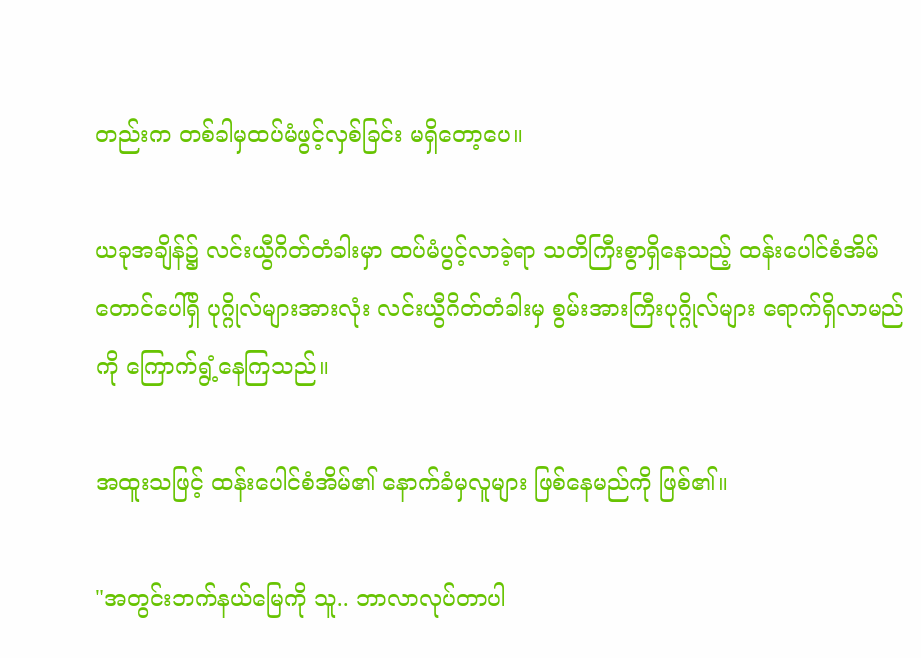တည်းက တစ်ခါမှထပ်မံဖွင့်လှစ်ခြင်း မရှိတော့ပေ။

ယခုအချိန်၌ လင်းယွီဂိတ်တံခါးမှာ ထပ်မံပွင့်လာခဲ့ရာ သတိကြီးစွာရှိနေသည့် ထန်းပေါင်စံအိမ်တောင်ပေါ်ရှိ ပုဂ္ဂိုလ်များအားလုံး လင်းယွီဂိတ်တံခါးမှ စွမ်းအားကြီးပုဂ္ဂိုလ်များ ရောက်ရှိလာမည်ကို ကြောက်ရွံ့နေကြသည်။

အထူးသဖြင့် ထန်းပေါင်စံအိမ်၏ နောက်ခံမှလူများ ဖြစ်နေမည်ကို ဖြစ်၏။

"အတွင်းဘက်နယ်မြေကို သူ.. ဘာလာလုပ်တာပါ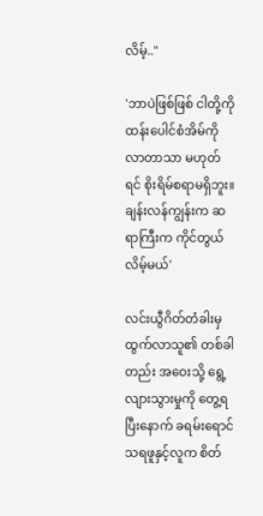လိမ့်.."

'ဘာပဲဖြစ်ဖြစ် ငါတို့ကိုထန်းပေါင်စံအိမ်ကို လာတာသာ မဟုတ်ရင် စိုးရိမ်စရာမရှိဘူး။ ချန်းလန်ကျွန်းက ဆရာကြီးက ကိုင်တွယ်လိမ့်မယ်'

လင်းယွီဂိတ်တံခါးမှ ထွက်လာသူ၏ တစ်ခါတည်း အဝေးသို့ ရွေ့လျားသွားမှုကို တွေ့ရပြီးနောက် ခရမ်းရောင်သရဖူနှင့်လူက စိတ်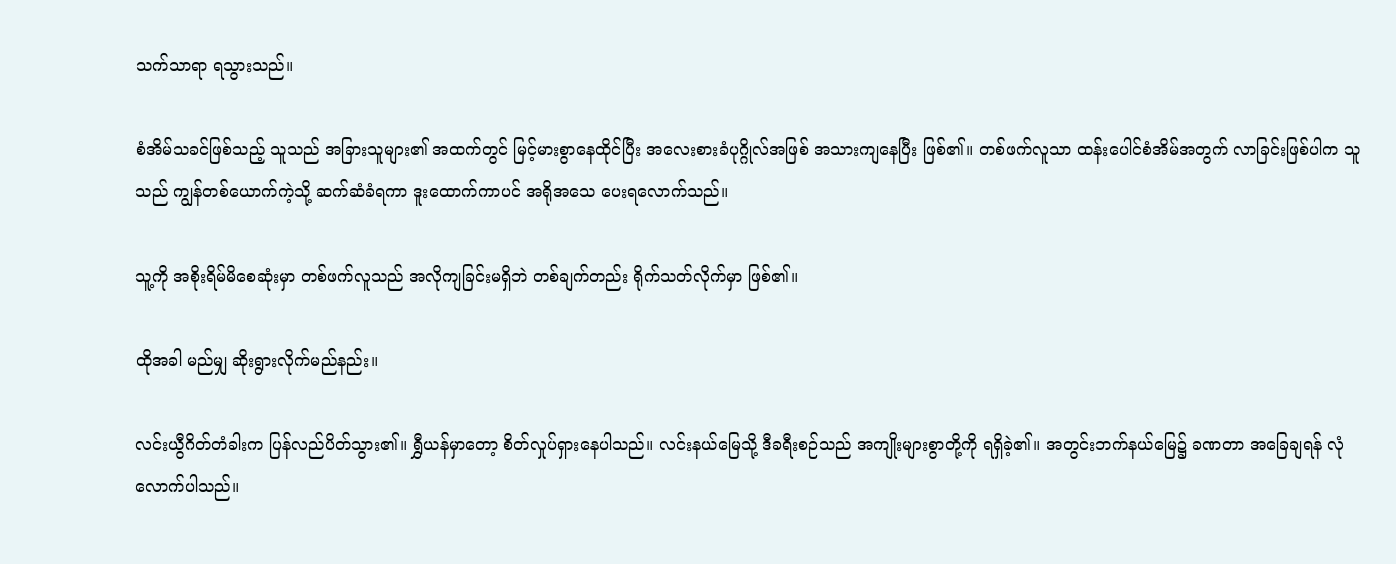သက်သာရာ ရသွားသည်။

စံအိမ်သခင်ဖြစ်သည့် သူသည် အခြားသူများ၏ အထက်တွင် မြင့်မားစွာနေထိုင်ပြီး အလေးစားခံပုဂ္ဂိုလ်အဖြစ် အသားကျနေပြီး ဖြစ်၏။ တစ်ဖက်လူသာ ထန်းပေါင်စံအိမ်အတွက် လာခြင်းဖြစ်ပါက သူသည် ကျွန်တစ်ယောက်ကဲ့သို့ ဆက်ဆံခံရကာ ဒူးထောက်ကာပင် အရိုအသေ ပေးရလောက်သည်။

သူ့ကို အစိုးရိမ်မိစေဆုံးမှာ တစ်ဖက်လူသည် အလိုကျခြင်းမရှိဘဲ တစ်ချက်တည်း ရိုက်သတ်လိုက်မှာ ဖြစ်၏။

ထိုအခါ မည်မျှ ဆိုးရွားလိုက်မည်နည်း။

လင်းယွီဂိတ်တံခါးက ပြန်လည်ပိတ်သွား၏။ ရွှီယန်မှာတော့ စိတ်လှုပ်ရှားနေပါသည်။ လင်းနယ်မြေသို့ ဒီခရီးစဉ်သည် အကျိုးများစွာတို့ကို ရရှိခဲ့၏။ အတွင်းဘက်နယ်မြေ၌ ခဏတာ အခြေချရန် လုံလောက်ပါသည်။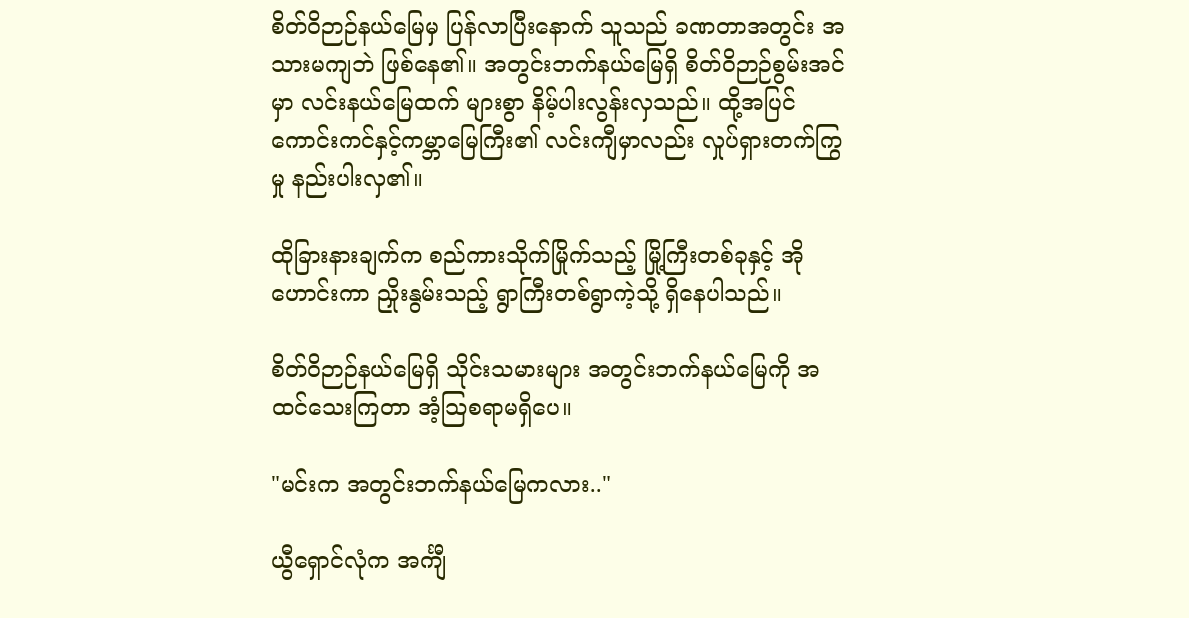စိတ်ဝိဉာဉ်နယ်မြေမှ ပြန်လာပြီးနောက် သူသည် ခဏတာအတွင်း အသားမကျဘဲ ဖြစ်နေ၏။ အတွင်းဘက်နယ်မြေရှိ စိတ်ဝိဉာဉ်စွမ်းအင်မှာ လင်းနယ်မြေထက် များစွာ နိမ့်ပါးလွန်းလှသည်။ ထို့အပြင် ကောင်းကင်နှင့်ကမ္ဘာမြေကြီး၏ လင်းကျီမှာလည်း လှုပ်ရှားတက်ကြွမှု နည်းပါးလှ၏။

ထိုခြားနားချက်က စည်ကားသိုက်မြိုက်သည့် မြို့ကြီးတစ်ခုနှင့် အိုဟောင်းကာ ညှိုးနွမ်းသည့် ရွာကြီးတစ်ရွာကဲ့သို့ ရှိနေပါသည်။

စိတ်ဝိဉာဉ်နယ်မြေရှိ သိုင်းသမားများ အတွင်းဘက်နယ်မြေကို အထင်သေးကြတာ အံ့သြစရာမရှိပေ။

"မင်းက အတွင်းဘက်နယ်မြေကလား.."

ယွီရှောင်လုံက အင်္ကျီ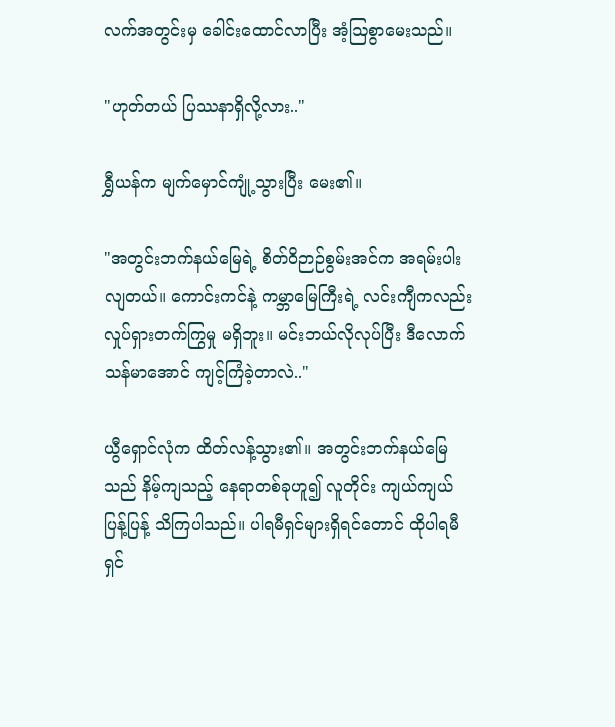လက်အတွင်းမှ ခေါင်းထောင်လာပြီး အံ့ဩစွာမေးသည်။

"ဟုတ်တယ် ပြဿနာရှိလို့လား.."

ရွှီယန်က မျက်မှောင်ကျုံ့သွားပြီး မေး၏။

"အတွင်းဘက်နယ်မြေရဲ့ စိတ်ဝိဉာဉ်စွမ်းအင်က အရမ်းပါးလျတယ်။ ကောင်းကင်နဲ့ ကမ္ဘာမြေကြီးရဲ့ လင်းကျီကလည်း လှုပ်ရှားတက်ကြွမှု မရှိဘူး။ မင်းဘယ်လိုလုပ်ပြီး ဒီလောက်သန်မာအောင် ကျင့်ကြံခဲ့တာလဲ.."

ယွီရှောင်လုံက ထိတ်လန့်သွား၏။ အတွင်းဘက်နယ်မြေသည် နိမ့်ကျသည့် နေရာတစ်ခုဟူ၍ လူတိုင်း ကျယ်ကျယ်ပြန့်ပြန့် သိကြပါသည်။ ပါရမီရှင်များရှိရင်တောင် ထိုပါရမီရှင်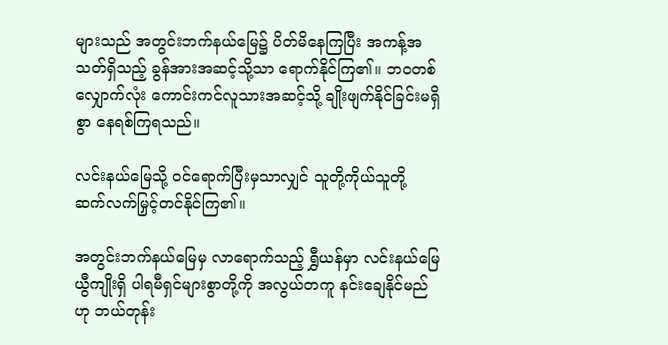များသည် အတွင်းဘက်နယ်မြေ၌ ပိတ်မိနေကြပြီး အကန့်အသတ်ရှိသည့် ခွန်အားအဆင့်သို့သာ ရောက်နိုင်ကြ၏။ ဘဝတစ်လျှောက်လုံး ကောင်းကင်လူသားအဆင့်သို့ ချိုးဖျက်နိုင်ခြင်းမရှိစွာ နေရစ်ကြရသည်။

လင်းနယ်မြေသို့ ဝင်ရောက်ပြီးမှသာလျှင် သူတို့ကိုယ်သူတို့ ဆက်လက်မြှင့်တင်နိုင်ကြ၏။

အတွင်းဘက်နယ်မြေမှ လာရောက်သည့် ရွှီယန်မှာ လင်းနယ်မြေယွီကျိုးရှိ ပါရမီရှင်များစွာတို့ကို အလွယ်တကူ နင်းချေနိုင်မည်ဟု ဘယ်တုန်း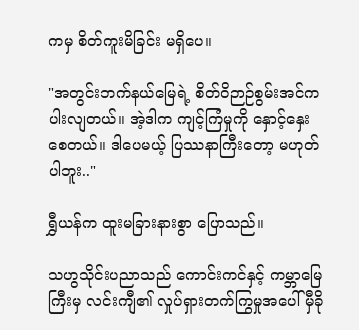ကမှ စိတ်ကူးမိခြင်း မရှိပေ။

"အတွင်းဘက်နယ်မြေရဲ့ စိတ်ဝိဉာဉ်စွမ်းအင်က ပါးလျတယ်။ အဲ့ဒါက ကျင့်ကြံမှုကို နှောင့်နှေးစေတယ်။ ဒါပေမယ့် ပြဿနာကြီးတော့ မဟုတ်ပါဘူး.."

ရွှီယန်က ထူးမခြားနားစွာ ပြောသည်။

သဟွသိုင်းပညာသည် ကောင်းကင်နှင့် ကမ္ဘာမြေကြီးမှ လင်းကျီ၏ လှုပ်ရှားတက်ကြွမှုအပေါ် မှီခို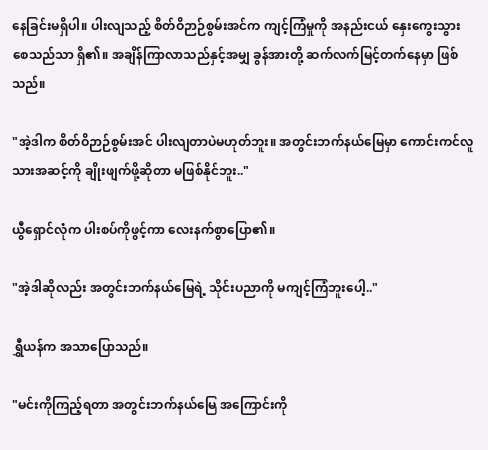နေခြင်းမရှိပါ။ ပါးလျသည့် စိတ်ဝိဉာဉ်စွမ်းအင်က ကျင့်ကြံမှုကို အနည်းငယ် နှေးကွေးသွားစေသည်သာ ရှိ၏။ အချိန်ကြာလာသည်နှင့်အမျှ ခွန်အားတို့ ဆက်လက်မြင့်တက်နေမှာ ဖြစ်သည်။

"အဲ့ဒါက စိတ်ဝိဉာဉ်စွမ်းအင် ပါးလျတာပဲမဟုတ်ဘူး။ အတွင်းဘက်နယ်မြေမှာ ကောင်းကင်လူသားအဆင့်ကို ချိုးဖျက်ဖို့ဆိုတာ မဖြစ်နိုင်ဘူး.."

ယွီရှောင်လုံက ပါးစပ်ကိုဖွင့်ကာ လေးနက်စွာပြော၏။

"အဲ့ဒါဆိုလည်း အတွင်းဘက်နယ်မြေရဲ့ သိုင်းပညာကို မကျင့်ကြံဘူးပေါ့.."

ရွှီယန်က အသာပြောသည်။

"မင်းကိုကြည့်ရတာ အတွင်းဘက်နယ်မြေ အကြောင်းကို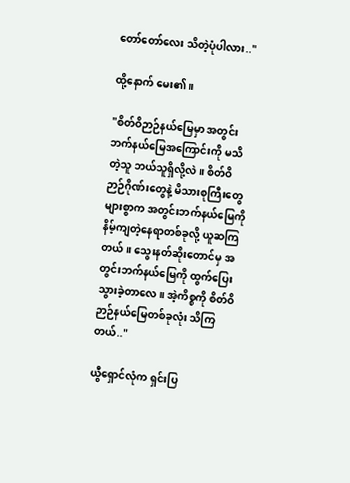တော်တော်လေး သိတဲ့ပုံပါလား.."

ထို့နောက် မေး၏။

"စိတ်ဝိဉာဉ်နယ်မြေမှာ အတွင်းဘက်နယ်မြေအကြောင်းကို မသိတဲ့သူ ဘယ်သူရှိလို့လဲ။ စိတ်ဝိဉာဉ်ဂိုဏ်းတွေနဲ့ မိသားစုကြီးတွေများစွာက အတွင်းဘက်နယ်မြေကို နိမ့်ကျတဲ့နေရာတစ်ခုလို့ ယူဆကြတယ်။ သွေးနတ်ဆိုးတောင်မှ အတွင်းဘက်နယ်မြေကို ထွက်ပြေးသွားခဲ့တာလေ။ အဲ့ကိစ္စကို စိတ်ဝိဉာဉ်နယ်မြေတစ်ခုလုံး သိကြတယ်.."

ယွီရှောင်လုံက ရှင်းပြ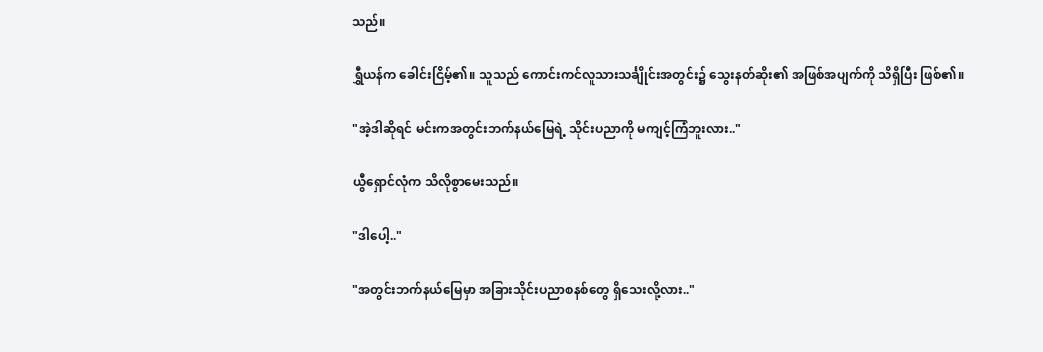သည်။

ရွှီယန်က ခေါင်းငြိမ့်၏။ သူသည် ကောင်းကင်လူသားသင်္ချိုင်းအတွင်း၌ သွေးနတ်ဆိုး၏ အဖြစ်အပျက်ကို သိရှိပြီး ဖြစ်၏။

"အဲ့ဒါဆိုရင် မင်းကအတွင်းဘက်နယ်မြေရဲ့ သိုင်းပညာကို မကျင့်ကြံဘူးလား.."

ယွီရှောင်လုံက သိလိုစွာမေးသည်။

"ဒါပေါ့.."

"အတွင်းဘက်နယ်မြေမှာ အခြားသိုင်းပညာစနစ်တွေ ရှိသေးလို့လား.."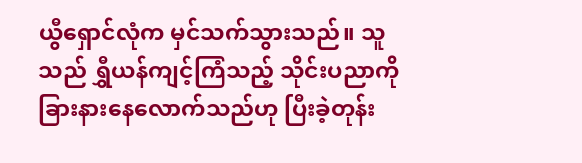ယွီရှောင်လုံက မှင်သက်သွားသည်။ သူသည် ရွှီယန်ကျင့်ကြံသည့် သိုင်းပညာကို ခြားနားနေလောက်သည်ဟု ပြီးခဲ့တုန်း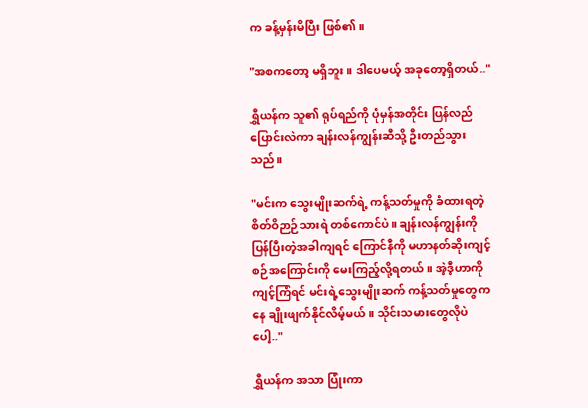က ခန့်မှန်းမိပြီး ဖြစ်၏။

"အစကတော့ မရှိဘူး။ ဒါပေမယ့် အခုတော့ရှိတယ်.."

ရွှီယန်က သူ၏ ရုပ်ရည်ကို ပုံမှန်အတိုင်း ပြန်လည်ပြောင်းလဲကာ ချန်းလန်ကျွန်းဆီသို့ ဦးတည်သွားသည်။

"မင်းက သွေးမျိုးဆက်ရဲ့ ကန့်သတ်မှုကို ခံထားရတဲ့ စိတ်ဝိဉာဉ်သားရဲ တစ်ကောင်ပဲ။ ချန်းလန်ကျွန်းကို ပြန်ပြီးတဲ့အခါကျရင် ကြောင်နီကို မဟာနတ်ဆိုးကျင့်စဉ်အကြောင်းကို မေးကြည့်လို့ရတယ်။ အဲ့ဒီ့ဟာကို ကျင့်ကြံရင် မင်းရဲ့သွေးမျိုးဆက် ကန့်သတ်မှုတွေကနေ ချိုးဖျက်နိုင်လိမ့်မယ်။ သိုင်းသမားတွေလိုပဲပေါ့.."

ရွှီယန်က အသာ ပြုံးကာ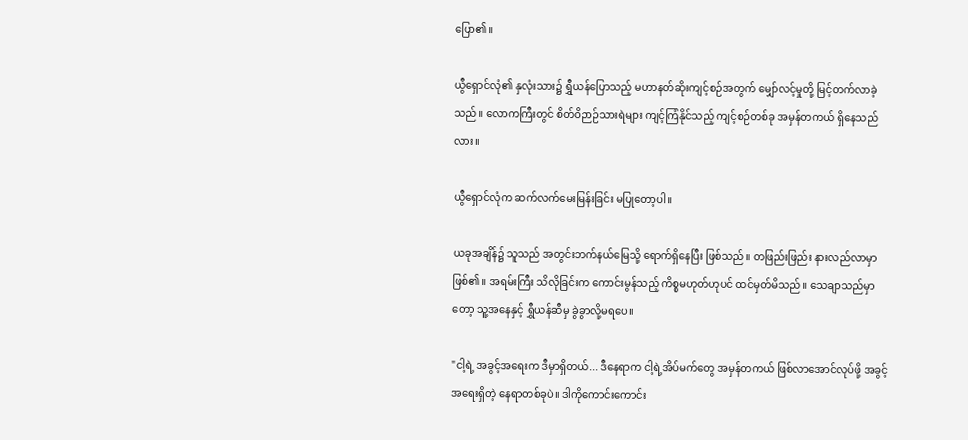ပြော၏။

ယွီရှောင်လုံ၏ နှလုံးသား၌ ရွှီယန်ပြောသည့် မဟာနတ်ဆိုးကျင့်စဉ်အတွက် မျှော်လင့်မှုတို့ မြင့်တက်လာခဲ့သည်။ လောကကြီးတွင် စိတ်ဝိဉာဉ်သားရဲများ ကျင့်ကြံနိုင်သည့် ကျင့်စဉ်တစ်ခု အမှန်တကယ် ရှိနေသည်လား။

ယွီရှောင်လုံက ဆက်လက်မေးမြန်းခြင်း မပြုတော့ပါ။

ယခုအချိန်၌ သူသည် အတွင်းဘက်နယ်မြေသို့ ရောက်ရှိနေပြီး ဖြစ်သည်။ တဖြည်းဖြည်း နားလည်လာမှာ ဖြစ်၏။ အရမ်းကြီး သိလိုခြင်းက ကောင်းမွန်သည့် ကိစ္စမဟုတ်ဟုပင် ထင်မှတ်မိသည်။ သေချာသည်မှာတော့ သူ့အနေနှင့် ရွှီယန်ဆီမှ ခွဲခွာလို့မရပေ။

"ငါ့ရဲ့ အခွင့်အရေးက ဒီမှာရှိတယ်... ဒီနေရာက ငါ့ရဲ့အိပ်မက်တွေ အမှန်တကယ် ဖြစ်လာအောင်လုပ်ဖို့ အခွင့်အရေးရှိတဲ့ နေရာတစ်ခုပဲ။ ဒါကိုကောင်းကောင်း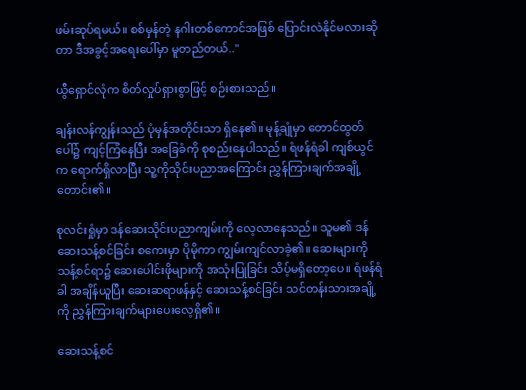ဖမ်းဆုပ်ရမယ်။ စစ်မှန်တဲ့ နဂါးတစ်ကောင်အဖြစ် ပြောင်းလဲနိုင်မလားဆိုတာ ဒီအခွင့်အရေးပေါ်မှာ မူတည်တယ်.."

ယွီရှောင်လုံက စိတ်လှုပ်ရှားစွာဖြင့် စဉ်းစားသည်။

ချန်းလန်ကျွန်းသည် ပုံမှန်အတိုင်းသာ ရှိနေ၏။ မုန့်ချုံမှာ တောင်ထွတ်ပေါ်၌ ကျင့်ကြံနေပြီး အခြေခံကို စုစည်းနေပါသည်။ ရံဖန်ရံခါ ကျစ်ယွင်က ရောက်ရှိလာပြီး သူ့ကိုသိုင်းပညာအကြောင်း ညွှန်ကြားချက်အချို့ တောင်း၏။

စုလင်းရှုံမှာ ဒန်ဆေးသိုင်းပညာကျမ်းကို လေ့လာနေသည်။ သူမ၏ ဒန်ဆေးသန့်စင်ခြင်း စကေးမှာ ပိုမိုကာ ကျွမ်းကျင်လာခဲ့၏။ ဆေးများကို သန့်စင်ရာ၌ ဆေးပေါင်းဖိုများကို အသုံးပြုခြင်း သိပ့်မရှိတော့ပေ။ ရံဖန်ရံခါ အချိန်ယူပြီး ဆေးဆရာဖန်နှင့် ဆေးသန့်စင်ခြင်း သင်တန်းသားအချို့ကို ညွှန်ကြားချက်များပေးလေ့ရှိ၏။

ဆေးသန့်စင်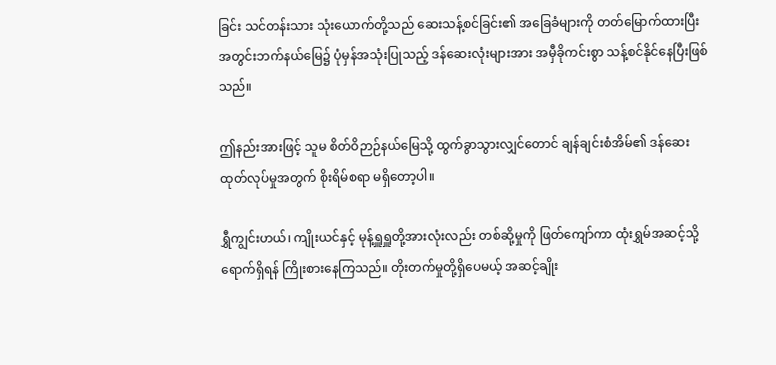ခြင်း သင်တန်းသား သုံးယောက်တို့သည် ဆေးသန့်စင်ခြင်း၏ အခြေခံများကို တတ်မြောက်ထားပြီး အတွင်းဘက်နယ်မြေ၌ ပုံမှန်အသုံးပြုသည့် ဒန်ဆေးလုံးများအား အမှီခိုကင်းစွာ သန့်စင်နိုင်နေပြီးဖြစ်သည်။

ဤနည်းအားဖြင့် သူမ စိတ်ဝိဉာဉ်နယ်မြေသို့ ထွက်ခွာသွားလျှင်တောင် ချန်ချင်းစံအိမ်၏ ဒန်ဆေးထုတ်လုပ်မှုအတွက် စိုးရိမ်စရာ မရှိတော့ပါ။

ရွှီကျွင်းဟယ်၊ ကျိုးယင်နှင့် မုန့်ရှူရှူတို့အားလုံးလည်း တစ်ဆို့မှုကို ဖြတ်ကျော်ကာ ထုံးရွှမ်အဆင့်သို့ ရောက်ရှိရန် ကြိုးစားနေကြသည်။ တိုးတက်မှုတို့ရှိပေမယ့် အဆင့်ချိုး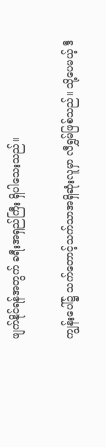ဖျက်နိုင်ရန်အတွက် ခရီးအရှည်ကြီး ရှိပါသေးသည်။

ကျွန်းပေါ်၌ သက်တောင့်သက်သာအရှိဆုံးလူမှာ လီရွှမ်ဖြစ်သည်။ သို့ပေမယ့် ဒီ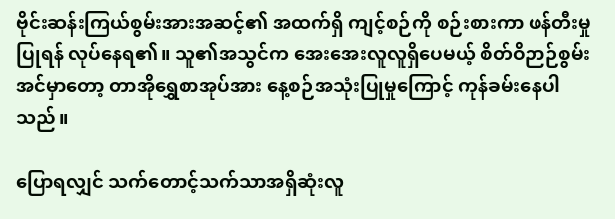ဗိုင်းဆန်းကြယ်စွမ်းအားအဆင့်၏ အထက်ရှိ ကျင့်စဉ်ကို စဉ်းစားကာ ဖန်တီးမှုပြုရန် လုပ်နေရ၏။ သူ၏အသွင်က အေးအေးလူလူရှိပေမယ့် စိတ်ဝိဉာဉ်စွမ်းအင်မှာတော့ တာအိုရွှေစာအုပ်အား နေ့စဉ်အသုံးပြုမှုကြောင့် ကုန်ခမ်းနေပါသည်။

ပြောရလျှင် သက်တောင့်သက်သာအရှိဆုံးလူ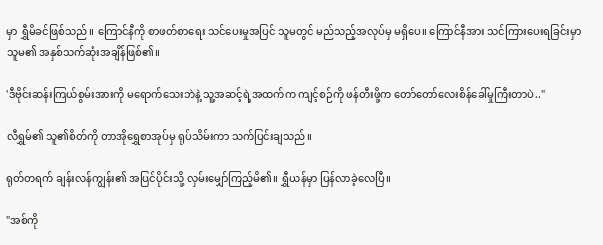မှာ ရွှီမိခင်ဖြစ်သည်။ ကြောင်နီကို စာဖတ်စာရေး သင်ပေးမှုအပြင် သူမတွင် မည်သည့်အလုပ်မှ မရှိပေ။ ကြောင်နီအား သင်ကြားပေးရခြင်းမှာ သူမ၏ အနှစ်သက်ဆုံးအချိန်ဖြစ်၏။

'ဒီဗိုင်းဆန်းကြယ်စွမ်းအားကို မရောက်သေးဘဲနဲ့ သူ့အဆင့်ရဲ့အထက်က ကျင့်စဉ်ကို ဖန်တီးဖို့က တော်တော်လေးစိန်ခေါ်မှုကြီးတာပဲ.."

လီရွှမ်၏ သူ၏စိတ်ကို တာအိုရွှေစာအုပ်မှ ရုပ်သိမ်းကာ သက်ပြင်းချသည်။

ရုတ်တရက် ချန်းလန်ကျွန်း၏ အပြင်ပိုင်းသို့ လှမ်းမျှော်ကြည့်မိ၏။ ရွှီယန်မှာ ပြန်လာခဲ့လေပြီ။

"အစ်ကို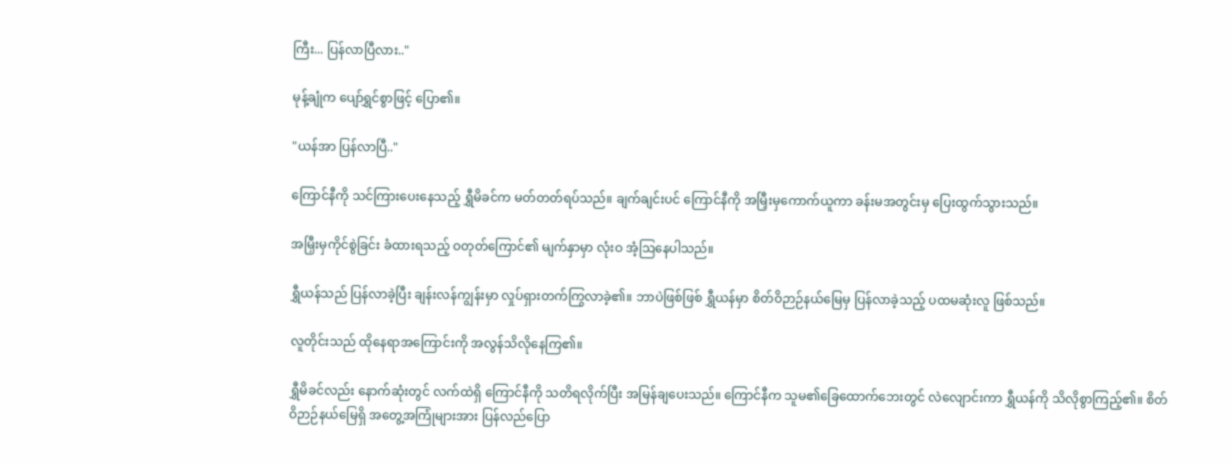ကြီး... ပြန်လာပြီလား.."

မုန့်ချုံက ပျော်ရွှင်စွာဖြင့် ပြော၏။

"ယန်အာ ပြန်လာပြီ.."

ကြောင်နီကို သင်ကြားပေးနေသည့် ရွှီမိခင်က မတ်တတ်ရပ်သည်။ ချက်ချင်းပင် ကြောင်နီကို အမြှီးမှကောက်ယူကာ ခန်းမအတွင်းမှ ပြေးထွက်သွားသည်။

အမြှီးမှကိုင်စွဲခြင်း ခံထားရသည့် ဝတုတ်ကြောင်၏ မျက်နှာမှာ လုံးဝ အံ့ဩနေပါသည်။

ရွှီယန်သည် ပြန်လာခဲ့ပြီး ချန်းလန်ကျွန်းမှာ လှုပ်ရှားတက်ကြွလာခဲ့၏။ ဘာပဲဖြစ်ဖြစ် ရွှီယန်မှာ စိတ်ဝိဉာဉ်နယ်မြေမှ ပြန်လာခဲ့သည့် ပထမဆုံးလူ ဖြစ်သည်။

လူတိုင်းသည် ထိုနေရာအကြောင်းကို အလွန်သိလိုနေကြ၏။

ရွှီမိခင်လည်း နောက်ဆုံးတွင် လက်ထဲရှိ ကြောင်နီကို သတိရလိုက်ပြီး အမြန်ချပေးသည်။ ကြောင်နီက သူမ၏ခြေထောက်ဘေးတွင် လဲလျောင်းကာ ရွှီယန်ကို သိလိုစွာကြည့်၏။ စိတ်ဝိဉာဉ်နယ်မြေရှိ အတွေ့အကြုံများအား ပြန်လည်ပြော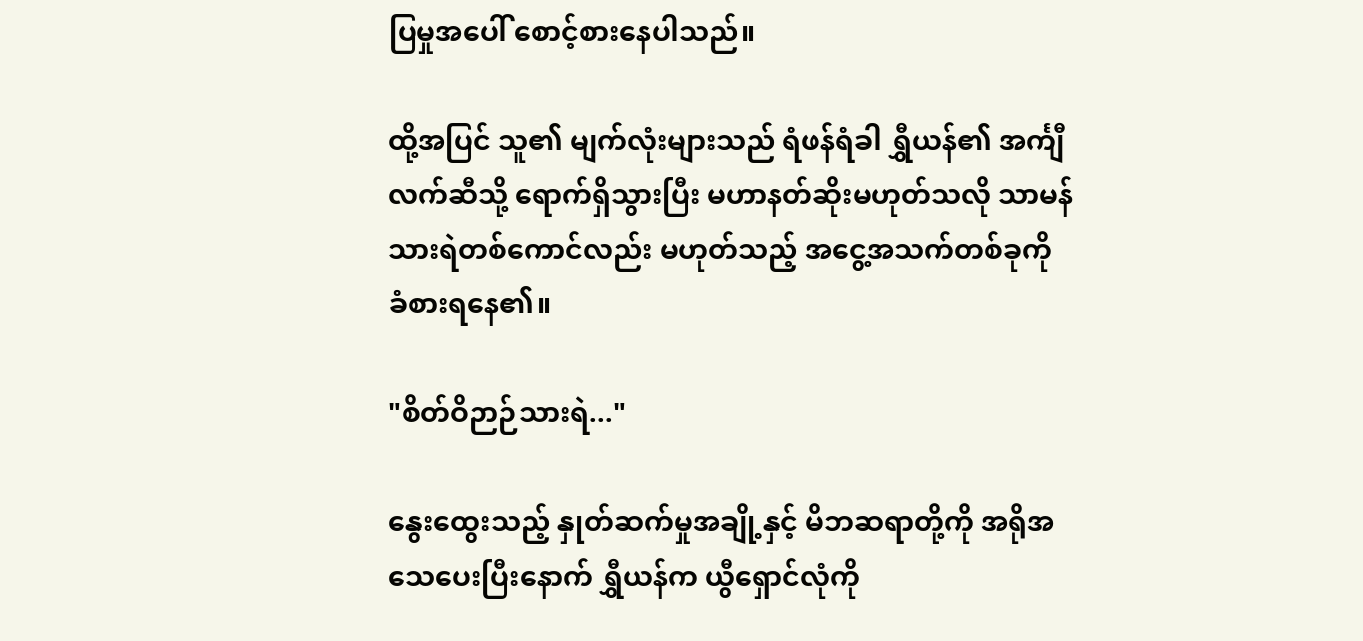ပြမှုအပေါ် စောင့်စားနေပါသည်။

ထို့အပြင် သူ၏ မျက်လုံးများသည် ရံဖန်ရံခါ ရွှီယန်၏ အင်္ကျီလက်ဆီသို့ ရောက်ရှိသွားပြီး မဟာနတ်ဆိုးမဟုတ်သလို သာမန်သားရဲတစ်ကောင်လည်း မဟုတ်သည့် အငွေ့အသက်တစ်ခုကို ခံစားရနေ၏။

"စိတ်ဝိဉာဉ်သားရဲ..."

နွေးထွေးသည့် နှုတ်ဆက်မှုအချို့နှင့် မိဘဆရာတို့ကို အရိုအသေပေးပြီးနောက် ရွှီယန်က ယွီရှောင်လုံကို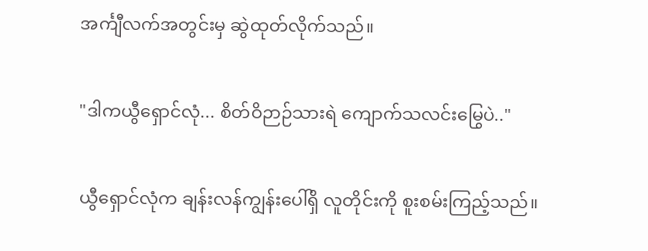အင်္ကျီလက်အတွင်းမှ ဆွဲထုတ်လိုက်သည်။

"ဒါကယွီရှောင်လုံ... စိတ်ဝိဉာဉ်သားရဲ ကျောက်သလင်းမြွေပဲ.."

ယွီရှောင်လုံက ချန်းလန်ကျွန်းပေါ်ရှိ လူတိုင်းကို စူးစမ်းကြည့်သည်။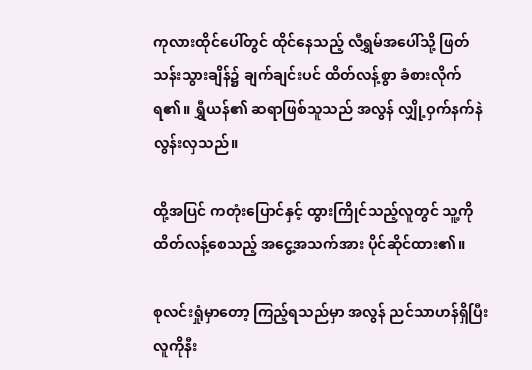ကုလားထိုင်ပေါ်တွင် ထိုင်နေသည့် လီရွှမ်အပေါ်သို့ ဖြတ်သန်းသွားချိန်၌ ချက်ချင်းပင် ထိတ်လန့်စွာ ခံစားလိုက်ရ၏။ ရွှီယန်၏ ဆရာဖြစ်သူသည် အလွန် လျှို့ဝှက်နက်နဲလွန်းလှသည်။

ထို့အပြင် ကတုံးပြောင်နှင့် ထွားကြိုင်သည့်လူတွင် သူ့ကိုထိတ်လန့်စေသည့် အငွေ့အသက်အား ပိုင်ဆိုင်ထား၏။

စုလင်းရှုံမှာတော့ ကြည့်ရသည်မှာ အလွန် ညင်သာဟန်ရှိပြီး လူကိုနီး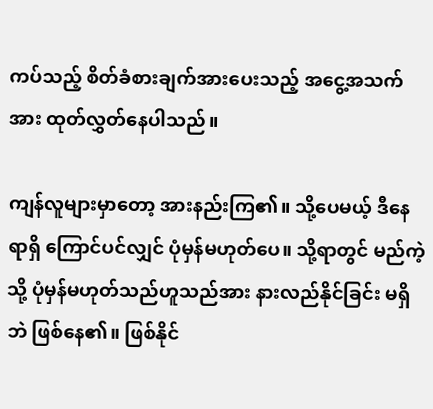ကပ်သည့် စိတ်ခံစားချက်အားပေးသည့် အငွေ့အသက်အား ထုတ်လွှတ်နေပါသည်။

ကျန်လူများမှာတော့ အားနည်းကြ၏။ သို့ပေမယ့် ဒီနေရာရှိ ကြောင်ပင်လျှင် ပုံမှန်မဟုတ်ပေ။ သို့ရာတွင် မည်ကဲ့သို့ ပုံမှန်မဟုတ်သည်ဟူသည်အား နားလည်နိုင်ခြင်း မရှိဘဲ ဖြစ်နေ၏။ ဖြစ်နိုင်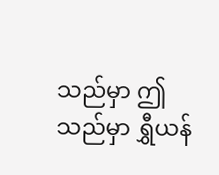သည်မှာ ဤသည်မှာ ရွှီယန်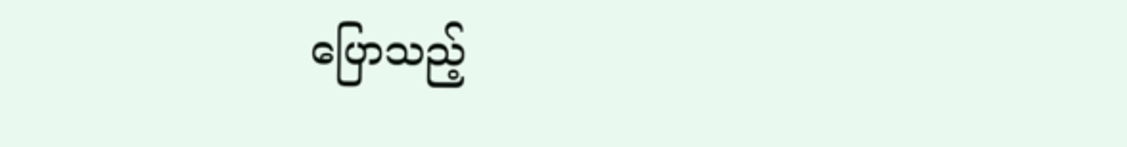ပြောသည့်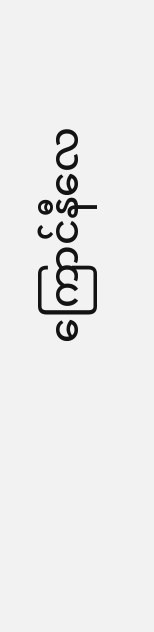ကြောင်နီလေ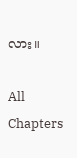လား။

All Chapters